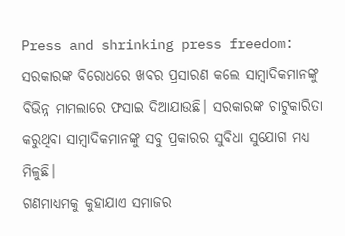Press and shrinking press freedom: ସରକାରଙ୍କ ବିରୋଧରେ ଖବର ପ୍ରସାରଣ କଲେ ସାମ୍ବାଦିକମାନଙ୍କୁ ବିଭିନ୍ନ ମାମଲାରେ ଫସାଇ ଦିଆଯାଉଛି। ସରକାରଙ୍କ ଚାଟୁକାରିତା କରୁଥିବା ସାମ୍ବାଦିକମାନଙ୍କୁ ସବୁ ପ୍ରକାରର ସୁବିଧା ସୁଯୋଗ ମଧ୍ୟ ମିଳୁଛି।
ଗଣମାଧ୍ୟମକୁ କୁହାଯାଏ ସମାଜର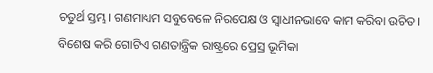ଚତୁର୍ଥ ସ୍ତମ୍ଭ। ଗଣମାଧ୍ୟମ ସବୁବେଳେ ନିରପେକ୍ଷ ଓ ସ୍ୱାଧୀନଭାବେ କାମ କରିବା ଉଚିତ। ବିଶେଷ କରି ଗୋଟିଏ ଗଣତାନ୍ତ୍ରିକ ରାଷ୍ଟ୍ରରେ ପ୍ରେସ୍ର ଭୂମିକା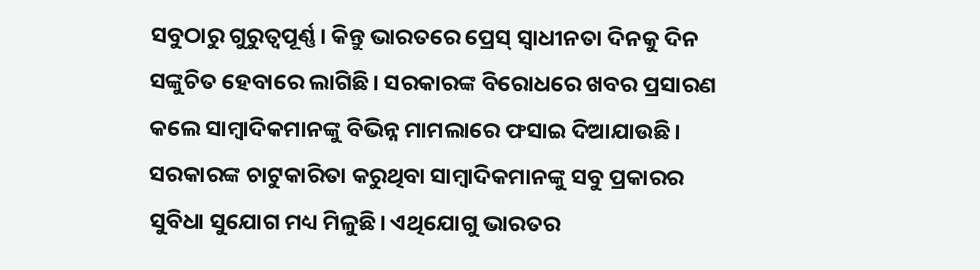ସବୁଠାରୁ ଗୁରୁତ୍ୱପୂର୍ଣ୍ଣ। କିନ୍ତୁ ଭାରତରେ ପ୍ରେସ୍ ସ୍ୱାଧୀନତା ଦିନକୁ ଦିନ ସଙ୍କୁଚିତ ହେବାରେ ଲାଗିଛି। ସରକାରଙ୍କ ବିରୋଧରେ ଖବର ପ୍ରସାରଣ କଲେ ସାମ୍ବାଦିକମାନଙ୍କୁ ବିଭିନ୍ନ ମାମଲାରେ ଫସାଇ ଦିଆଯାଉଛି। ସରକାରଙ୍କ ଚାଟୁକାରିତା କରୁଥିବା ସାମ୍ବାଦିକମାନଙ୍କୁ ସବୁ ପ୍ରକାରର ସୁବିଧା ସୁଯୋଗ ମଧ୍ୟ ମିଳୁଛି। ଏଥିଯୋଗୁ ଭାରତର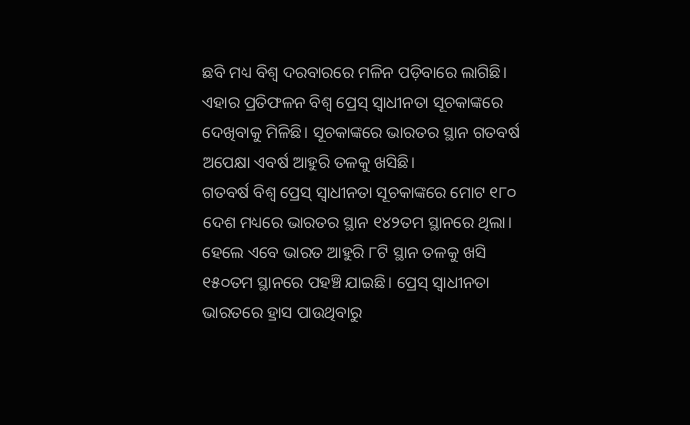ଛବି ମଧ୍ୟ ବିଶ୍ୱ ଦରବାରରେ ମଳିନ ପଡ଼ିବାରେ ଲାଗିଛି। ଏହାର ପ୍ରତିଫଳନ ବିଶ୍ୱ ପ୍ରେସ୍ ସ୍ୱାଧୀନତା ସୂଚକାଙ୍କରେ ଦେଖିବାକୁ ମିଳିଛି। ସୂଚକାଙ୍କରେ ଭାରତର ସ୍ଥାନ ଗତବର୍ଷ ଅପେକ୍ଷା ଏବର୍ଷ ଆହୁରି ତଳକୁ ଖସିଛି।
ଗତବର୍ଷ ବିଶ୍ୱ ପ୍ରେସ୍ ସ୍ୱାଧୀନତା ସୂଚକାଙ୍କରେ ମୋଟ ୧୮୦ ଦେଶ ମଧ୍ୟରେ ଭାରତର ସ୍ଥାନ ୧୪୨ତମ ସ୍ଥାନରେ ଥିଲା। ହେଲେ ଏବେ ଭାରତ ଆହୁରି ୮ଟି ସ୍ଥାନ ତଳକୁ ଖସି ୧୫୦ତମ ସ୍ଥାନରେ ପହଞ୍ଚି ଯାଇଛି। ପ୍ରେସ୍ ସ୍ୱାଧୀନତା ଭାରତରେ ହ୍ରାସ ପାଉଥିବାରୁ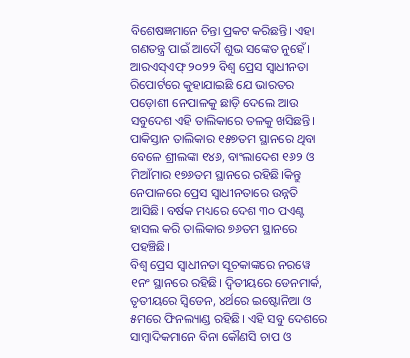ବିଶେଷଜ୍ଞମାନେ ଚିନ୍ତା ପ୍ରକଟ କରିଛନ୍ତି। ଏହା ଗଣତନ୍ତ୍ର ପାଇଁ ଆଦୌ ଶୁଭ ସଙ୍କେତ ନୁହେଁ। ଆରଏସ୍ଏଫ୍ ୨୦୨୨ ବିଶ୍ୱ ପ୍ରେସ ସ୍ୱାଧୀନତା ରିପୋର୍ଟରେ କୁହାଯାଇଛି ଯେ ଭାରତର ପଡ଼ୋଶୀ ନେପାଳକୁ ଛାଡ଼ି ଦେଲେ ଆଉ ସବୁଦେଶ ଏହି ତାଲିକାରେ ତଳକୁ ଖସିଛନ୍ତି। ପାକିସ୍ତାନ ତାଲିକାର ୧୫୭ତମ ସ୍ଥାନରେ ଥିବା ବେଳେ ଶ୍ରୀଲଙ୍କା ୧୪୬, ବାଂଲାଦେଶ ୧୬୨ ଓ ମିଆଁମାର ୧୭୬ତମ ସ୍ଥାନରେ ରହିଛି।କିନ୍ତୁ ନେପାଳରେ ପ୍ରେସ ସ୍ୱାଧୀନତାରେ ଉନ୍ନତି ଆସିଛି। ବର୍ଷକ ମଧ୍ୟରେ ଦେଶ ୩୦ ପଏଣ୍ଟ ହାସଲ କରି ତାଲିକାର ୭୬ତମ ସ୍ଥାନରେ ପହଞ୍ଚିଛି।
ବିଶ୍ୱ ପ୍ରେସ ସ୍ୱାଧୀନତା ସୂଚକାଙ୍କରେ ନରୱେ ୧ନଂ ସ୍ଥାନରେ ରହିଛି। ଦ୍ୱିତୀୟରେ ଡେନମାର୍କ, ତୃତୀୟରେ ସ୍ୱିଡେନ, ୪ର୍ଥରେ ଇଷ୍ଟୋନିଆ ଓ ୫ମରେ ଫିନଲ୍ୟାଣ୍ଡ ରହିଛି। ଏହି ସବୁ ଦେଶରେ ସାମ୍ବାଦିକମାନେ ବିନା କୌଣସି ଚାପ ଓ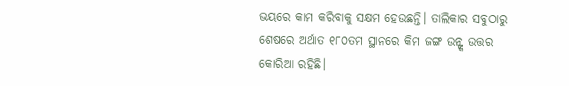ଭୟରେ କାମ କରିବାକୁ ସକ୍ଷମ ହେଉଛନ୍ତି। ତାଲିକାର ସବୁଠାରୁ ଶେଷରେ ଅର୍ଥାତ ୧୮୦ତମ ସ୍ଥାନରେ କିମ ଜଙ୍ଗ ଉନ୍ଙ୍କ ଉତ୍ତର କୋରିଆ ରହିଛି।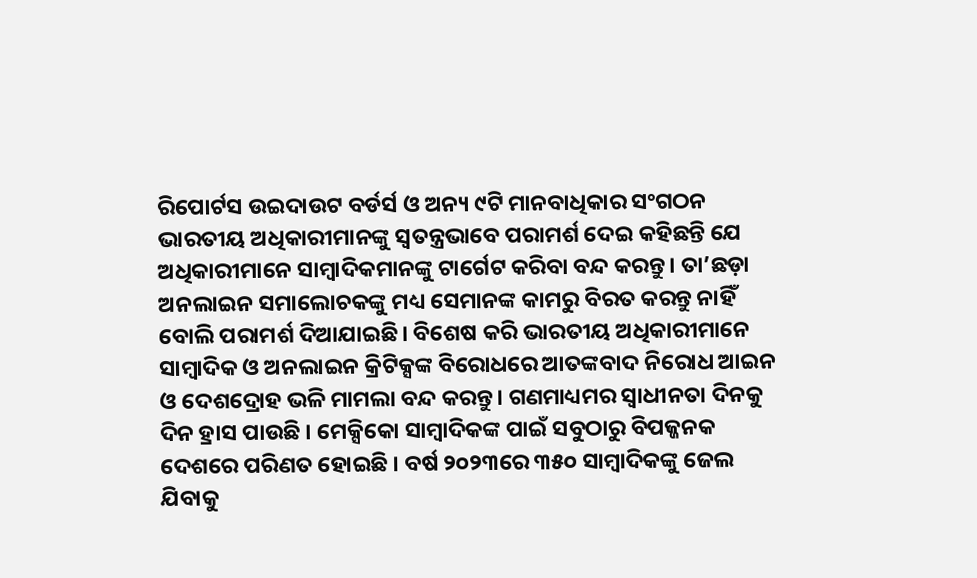ରିପୋର୍ଟସ ଉଇଦାଉଟ ବର୍ଡର୍ସ ଓ ଅନ୍ୟ ୯ଟି ମାନବାଧିକାର ସଂଗଠନ ଭାରତୀୟ ଅଧିକାରୀମାନଙ୍କୁ ସ୍ୱତନ୍ତ୍ରଭାବେ ପରାମର୍ଶ ଦେଇ କହିଛନ୍ତି ଯେ ଅଧିକାରୀମାନେ ସାମ୍ବାଦିକମାନଙ୍କୁ ଟାର୍ଗେଟ କରିବା ବନ୍ଦ କରନ୍ତୁ। ତା’ଛଡ଼ା ଅନଲାଇନ ସମାଲୋଚକଙ୍କୁ ମଧ୍ୟ ସେମାନଙ୍କ କାମରୁ ବିରତ କରନ୍ତୁ ନାହିଁ ବୋଲି ପରାମର୍ଶ ଦିଆଯାଇଛି। ବିଶେଷ କରି ଭାରତୀୟ ଅଧିକାରୀମାନେ ସାମ୍ବାଦିକ ଓ ଅନଲାଇନ କ୍ରିଟିକ୍ସଙ୍କ ବିରୋଧରେ ଆତଙ୍କବାଦ ନିରୋଧ ଆଇନ ଓ ଦେଶଦ୍ରୋହ ଭଳି ମାମଲା ବନ୍ଦ କରନ୍ତୁ। ଗଣମାଧ୍ୟମର ସ୍ୱାଧୀନତା ଦିନକୁ ଦିନ ହ୍ରାସ ପାଉଛି । ମେକ୍ସିକୋ ସାମ୍ବାଦିକଙ୍କ ପାଇଁ ସବୁଠାରୁ ବିପଜ୍ଜନକ ଦେଶରେ ପରିଣତ ହୋଇଛି । ବର୍ଷ ୨୦୨୩ରେ ୩୫୦ ସାମ୍ବାଦିକଙ୍କୁ ଜେଲ ଯିବାକୁ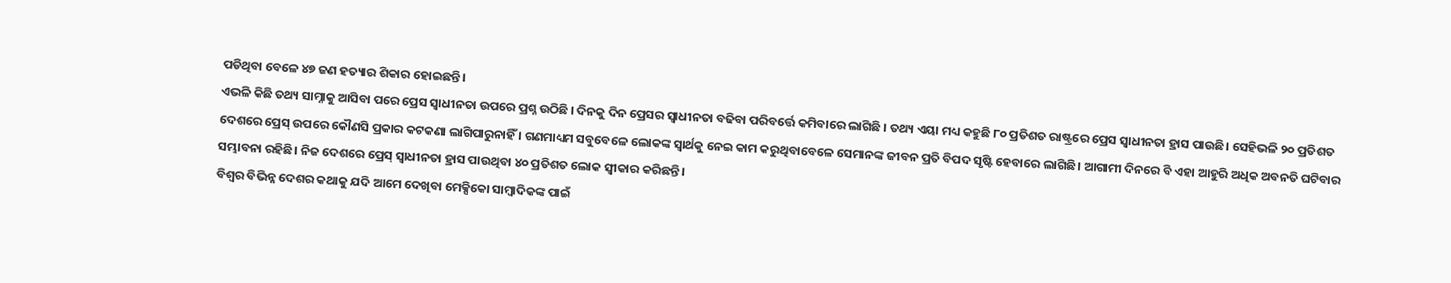ପଡିଥିବା ବେଳେ ୪୭ ଜଣ ହତ୍ୟାର ଶିକାର ହୋଇଛନ୍ତି।
ଏଭଳି କିଛି ତଥ୍ୟ ସାମ୍ନାକୁ ଆସିବା ପରେ ପ୍ରେସ ସ୍ୱାଧୀନତା ଉପରେ ପ୍ରଶ୍ନ ଉଠିଛି । ଦିନକୁ ଦିନ ପ୍ରେସର ସ୍ୱାଧୀନତା ବଢିବା ପରିବର୍ତ୍ତେ କମିବାରେ ଲାଗିଛି । ତଥ୍ୟ ଏୟା ମଧ୍ୟ କହୁଛି ୮୦ ପ୍ରତିଶତ ରାଷ୍ଟ୍ରରେ ପ୍ରେସ ସ୍ୱାଧୀନତା ହ୍ରାସ ପାଉଛି। ସେହିଭଳି ୨୦ ପ୍ରତିଶତ ଦେଶରେ ପ୍ରେସ୍ ଉପରେ କୌଣସି ପ୍ରକାର କଟକଣା ଲାଗିପାରୁନାହିଁ । ଗଣମାଧ୍ୟମ ସବୁବେଳେ ଲୋକଙ୍କ ସ୍ୱାର୍ଥକୁ ନେଇ କାମ କରୁଥିବାବେଳେ ସେମାନଙ୍କ ଜୀବନ ପ୍ରତି ବିପଦ ସୃଷ୍ଟି ହେବାରେ ଲାଗିଛି। ଆଗାମୀ ଦିନରେ ବି ଏହା ଆହୁରି ଅଧିକ ଅବନତି ଘଟିବାର ସମ୍ଭାବନା ରହିଛି। ନିଜ ଦେଶରେ ପ୍ରେସ୍ ସ୍ୱାଧୀନତା ହ୍ରାସ ପାଉଥିବା ୪୦ ପ୍ରତିଶତ ଲୋକ ସ୍ୱୀକାର କରିଛନ୍ତି।
ବିଶ୍ୱର ବିଭିନ୍ନ ଦେଶର କଥାକୁ ଯଦି ଆମେ ଦେଖିବା ମେକ୍ସିକୋ ସାମ୍ବାଦିକଙ୍କ ପାଇଁ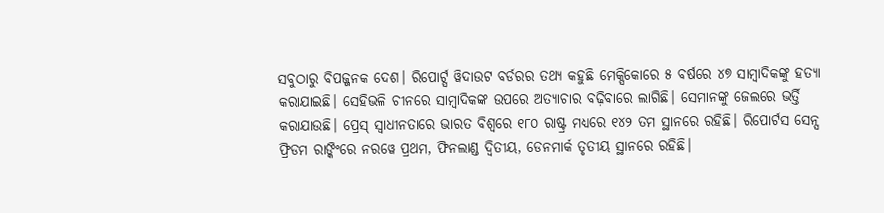ସବୁଠାରୁ ବିପଜ୍ଜନକ ଦେଶ। ରିପୋର୍ଟ୍ସ ୱିଦାଉଟ ବର୍ଡରର ତଥ୍ୟ କହୁଛି ମେକ୍ସିକୋରେ ୫ ବର୍ଷରେ ୪୭ ସାମ୍ବାଦିକଙ୍କୁ ହତ୍ୟା କରାଯାଇଛି। ସେହିଭଳି ଚୀନରେ ସାମ୍ବାଦିକଙ୍କ ଉପରେ ଅତ୍ୟାଚାର ବଢ଼ିବାରେ ଲାଗିଛି। ସେମାନଙ୍କୁ ଜେଲରେ ଭର୍ତ୍ତି କରାଯାଉଛି। ପ୍ରେସ୍ ସ୍ୱାଧୀନତାରେ ଭାରତ ବିଶ୍ୱରେ ୧୮୦ ରାଷ୍ଟ୍ର ମଧ୍ୟରେ ୧୪୨ ତମ ସ୍ଥାନରେ ରହିଛି। ରିପୋର୍ଟସ ସେନ୍ସ ଫ୍ରିଡମ ରାଙ୍କିଂରେ ନରୱେ ପ୍ରଥମ, ଫିନଲାଣ୍ଡ ଦ୍ୱିତୀୟ, ଡେନମାର୍କ ତୃତୀୟ ସ୍ଥାନରେ ରହିଛି।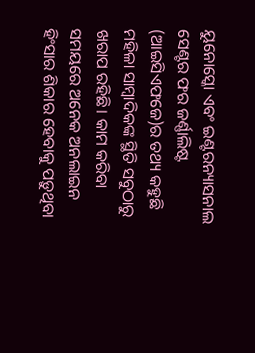ୟୁନୋସ୍କୋ ଏବଂ ଇଣ୍ଟରନ୍ୟାସନାଲ ସେଣ୍ଟର ଫର ଜର୍ଣ୍ଣାଲିଷ୍ଟ (ଆଇସିଏଫଜେ)ର ତଥ୍ୟ କହୁଛି ମହିଳା ସାମ୍ବାଦିକଙ୍କ ସ୍ଥିତି ସବୁଠାରୁ ଖରାପ ରହିଛି। କାମ କରିବା ସମୟରେ ଅନେକ ଅନଲାଇନ ହିଂସାର ଶିକାର ହେବାକୁ ପଡ଼ୁଥିବା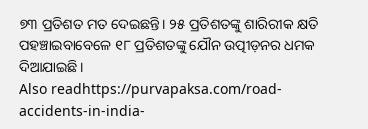୭୩ ପ୍ରତିଶତ ମତ ଦେଇଛନ୍ତି। ୨୫ ପ୍ରତିଶତଙ୍କୁ ଶାରିରୀକ କ୍ଷତି ପହଞ୍ଚାଇବାବେଳେ ୧୮ ପ୍ରତିଶତଙ୍କୁ ଯୌନ ଉତ୍ପୀଡ଼ନର ଧମକ ଦିଆଯାଇଛି।
Also readhttps://purvapaksa.com/road-accidents-in-india-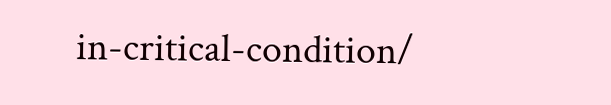in-critical-condition/